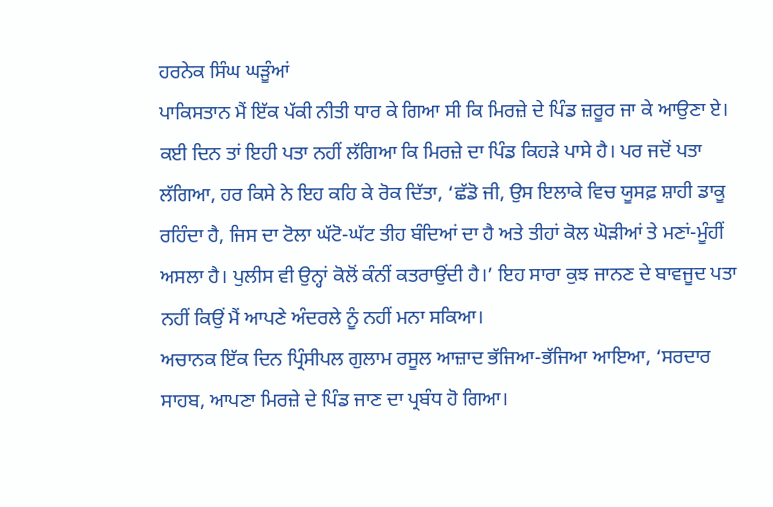ਹਰਨੇਕ ਸਿੰਘ ਘੜੂੰਆਂ
ਪਾਕਿਸਤਾਨ ਮੈਂ ਇੱਕ ਪੱਕੀ ਨੀਤੀ ਧਾਰ ਕੇ ਗਿਆ ਸੀ ਕਿ ਮਿਰਜ਼ੇ ਦੇ ਪਿੰਡ ਜ਼ਰੂਰ ਜਾ ਕੇ ਆਉਣਾ ਏ। ਕਈ ਦਿਨ ਤਾਂ ਇਹੀ ਪਤਾ ਨਹੀਂ ਲੱਗਿਆ ਕਿ ਮਿਰਜ਼ੇ ਦਾ ਪਿੰਡ ਕਿਹੜੇ ਪਾਸੇ ਹੈ। ਪਰ ਜਦੋਂ ਪਤਾ ਲੱਗਿਆ, ਹਰ ਕਿਸੇ ਨੇ ਇਹ ਕਹਿ ਕੇ ਰੋਕ ਦਿੱਤਾ, ‘ਛੱਡੋ ਜੀ, ਉਸ ਇਲਾਕੇ ਵਿਚ ਯੂਸਫ਼ ਸ਼ਾਹੀ ਡਾਕੂ ਰਹਿੰਦਾ ਹੈ, ਜਿਸ ਦਾ ਟੋਲਾ ਘੱਟੋ-ਘੱਟ ਤੀਹ ਬੰਦਿਆਂ ਦਾ ਹੈ ਅਤੇ ਤੀਹਾਂ ਕੋਲ ਘੋੜੀਆਂ ਤੇ ਮਣਾਂ-ਮੂੰਹੀਂ ਅਸਲਾ ਹੈ। ਪੁਲੀਸ ਵੀ ਉਨ੍ਹਾਂ ਕੋਲੋਂ ਕੰਨੀਂ ਕਤਰਾਉਂਦੀ ਹੈ।’ ਇਹ ਸਾਰਾ ਕੁਝ ਜਾਨਣ ਦੇ ਬਾਵਜੂਦ ਪਤਾ ਨਹੀਂ ਕਿਉਂ ਮੈਂ ਆਪਣੇ ਅੰਦਰਲੇ ਨੂੰ ਨਹੀਂ ਮਨਾ ਸਕਿਆ।
ਅਚਾਨਕ ਇੱਕ ਦਿਨ ਪ੍ਰਿੰਸੀਪਲ ਗੁਲਾਮ ਰਸੂਲ ਆਜ਼ਾਦ ਭੱਜਿਆ-ਭੱਜਿਆ ਆਇਆ, ‘ਸਰਦਾਰ ਸਾਹਬ, ਆਪਣਾ ਮਿਰਜ਼ੇ ਦੇ ਪਿੰਡ ਜਾਣ ਦਾ ਪ੍ਰਬੰਧ ਹੋ ਗਿਆ।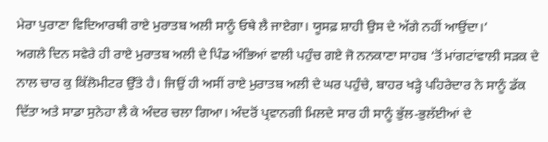ਮੇਰਾ ਪੁਰਾਣਾ ਵਿਦਿਆਰਥੀ ਰਾਏ ਮੁਰਾਤਬ ਅਲੀ ਸਾਨੂੰ ਓਥੇ ਲੈ ਜਾਏਗਾ। ਯੂਸਫ਼ ਸ਼ਾਹੀ ਉਸ ਦੇ ਅੱਗੇ ਨਹੀਂ ਆਉਂਦਾ।’
ਅਗਲੇ ਦਿਨ ਸਵੇਰੇ ਹੀ ਰਾਏ ਮੁਰਾਤਬ ਅਲੀ ਦੇ ਪਿੰਡ ਅੰਭਿਆਂ ਵਾਲੀ ਪਹੁੰਚ ਗਏ ਜੋ ਨਨਕਾਣਾ ਸਾਹਬ ‘ਤੋਂ ਮਾਂਗਟਾਂਵਾਲੀ ਸੜਕ ਦੇ ਨਾਲ ਚਾਰ ਕੁ ਕਿੱਲੋਮੀਟਰ ਉੱਤੇ ਹੈ। ਜਿਉਂ ਹੀ ਅਸੀਂ ਰਾਏ ਮੁਰਾਤਬ ਅਲੀ ਦੇ ਘਰ ਪਹੁੰਚੇ, ਬਾਹਰ ਖੜ੍ਹੇ ਪਹਿਰੇਦਾਰ ਨੇ ਸਾਨੂੰ ਡੱਕ ਦਿੱਤਾ ਅਤੇ ਸਾਡਾ ਸੁਨੇਹਾ ਲੈ ਕੇ ਅੰਦਰ ਚਲਾ ਗਿਆ। ਅੰਦਰੋਂ ਪ੍ਰਵਾਨਗੀ ਮਿਲਦੇ ਸਾਰ ਹੀ ਸਾਨੂੰ ਭੁੱਲ-ਭੁਲੱਈਆਂ ਦੇ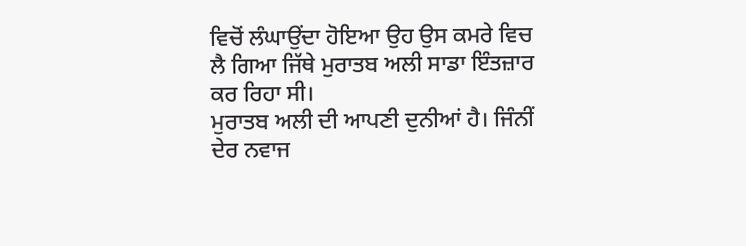ਵਿਚੋਂ ਲੰਘਾਉਂਦਾ ਹੋਇਆ ਉਹ ਉਸ ਕਮਰੇ ਵਿਚ ਲੈ ਗਿਆ ਜਿੱਥੇ ਮੁਰਾਤਬ ਅਲੀ ਸਾਡਾ ਇੰਤਜ਼ਾਰ ਕਰ ਰਿਹਾ ਸੀ।
ਮੁਰਾਤਬ ਅਲੀ ਦੀ ਆਪਣੀ ਦੁਨੀਆਂ ਹੈ। ਜਿੰਨੀਂ ਦੇਰ ਨਵਾਜ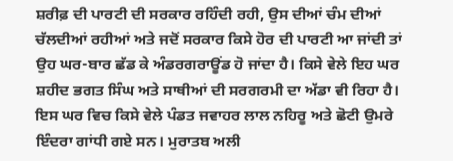ਸ਼ਰੀਫ਼ ਦੀ ਪਾਰਟੀ ਦੀ ਸਰਕਾਰ ਰਹਿੰਦੀ ਰਹੀ, ਉਸ ਦੀਆਂ ਚੰਮ ਦੀਆਂ ਚੱਲਦੀਆਂ ਰਹੀਆਂ ਅਤੇ ਜਦੋਂ ਸਰਕਾਰ ਕਿਸੇ ਹੋਰ ਦੀ ਪਾਰਟੀ ਆ ਜਾਂਦੀ ਤਾਂ ਉਹ ਘਰ-ਬਾਰ ਛੱਡ ਕੇ ਅੰਡਰਗਰਾਊਂਡ ਹੋ ਜਾਂਦਾ ਹੈ। ਕਿਸੇ ਵੇਲੇ ਇਹ ਘਰ ਸ਼ਹੀਦ ਭਗਤ ਸਿੰਘ ਅਤੇ ਸਾਥੀਆਂ ਦੀ ਸਰਗਰਮੀ ਦਾ ਅੱਡਾ ਵੀ ਰਿਹਾ ਹੈ। ਇਸ ਘਰ ਵਿਚ ਕਿਸੇ ਵੇਲੇ ਪੰਡਤ ਜਵਾਹਰ ਲਾਲ ਨਹਿਰੂ ਅਤੇ ਛੋਟੀ ਉਮਰੇ ਇੰਦਰਾ ਗਾਂਧੀ ਗਏ ਸਨ। ਮੁਰਾਤਬ ਅਲੀ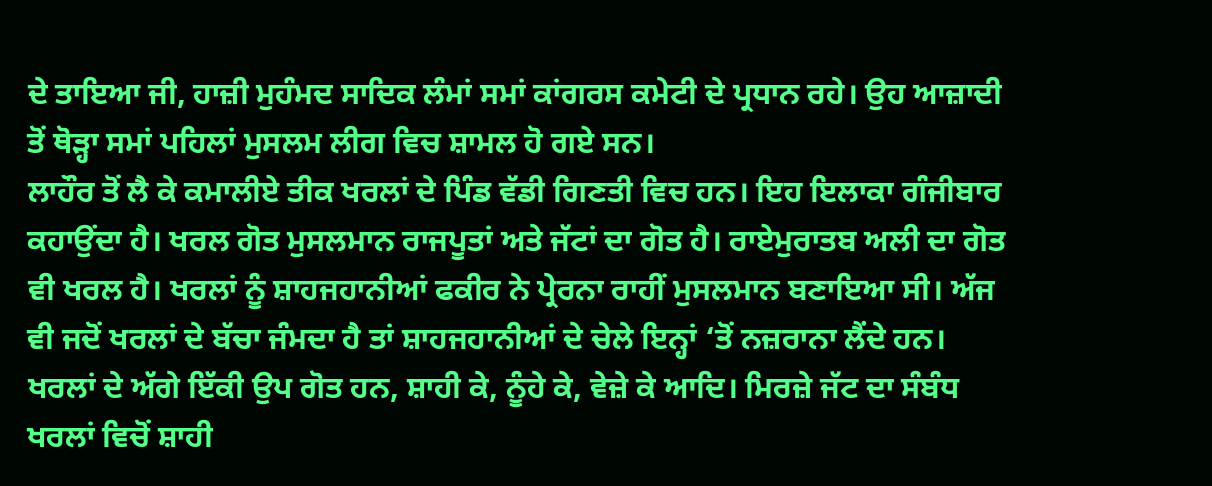ਦੇ ਤਾਇਆ ਜੀ, ਹਾਜ਼ੀ ਮੁਹੰਮਦ ਸਾਦਿਕ ਲੰਮਾਂ ਸਮਾਂ ਕਾਂਗਰਸ ਕਮੇਟੀ ਦੇ ਪ੍ਰਧਾਨ ਰਹੇ। ਉਹ ਆਜ਼ਾਦੀ ਤੋਂ ਥੋੜ੍ਹਾ ਸਮਾਂ ਪਹਿਲਾਂ ਮੁਸਲਮ ਲੀਗ ਵਿਚ ਸ਼ਾਮਲ ਹੋ ਗਏ ਸਨ।
ਲਾਹੌਰ ਤੋਂ ਲੈ ਕੇ ਕਮਾਲੀਏ ਤੀਕ ਖਰਲਾਂ ਦੇ ਪਿੰਡ ਵੱਡੀ ਗਿਣਤੀ ਵਿਚ ਹਨ। ਇਹ ਇਲਾਕਾ ਗੰਜੀਬਾਰ ਕਹਾਉਂਦਾ ਹੈ। ਖਰਲ ਗੋਤ ਮੁਸਲਮਾਨ ਰਾਜਪੂਤਾਂ ਅਤੇ ਜੱਟਾਂ ਦਾ ਗੋਤ ਹੈ। ਰਾਏਮੁਰਾਤਬ ਅਲੀ ਦਾ ਗੋਤ ਵੀ ਖਰਲ ਹੈ। ਖਰਲਾਂ ਨੂੰ ਸ਼ਾਹਜਹਾਨੀਆਂ ਫਕੀਰ ਨੇ ਪ੍ਰੇਰਨਾ ਰਾਹੀਂ ਮੁਸਲਮਾਨ ਬਣਾਇਆ ਸੀ। ਅੱਜ ਵੀ ਜਦੋਂ ਖਰਲਾਂ ਦੇ ਬੱਚਾ ਜੰਮਦਾ ਹੈ ਤਾਂ ਸ਼ਾਹਜਹਾਨੀਆਂ ਦੇ ਚੇਲੇ ਇਨ੍ਹਾਂ ‘ਤੋਂ ਨਜ਼ਰਾਨਾ ਲੈਂਦੇ ਹਨ। ਖਰਲਾਂ ਦੇ ਅੱਗੇ ਇੱਕੀ ਉਪ ਗੋਤ ਹਨ, ਸ਼ਾਹੀ ਕੇ, ਨੂੰਹੇ ਕੇ, ਵੇਜ਼ੇ ਕੇ ਆਦਿ। ਮਿਰਜ਼ੇ ਜੱਟ ਦਾ ਸੰਬੰਧ ਖਰਲਾਂ ਵਿਚੋਂ ਸ਼ਾਹੀ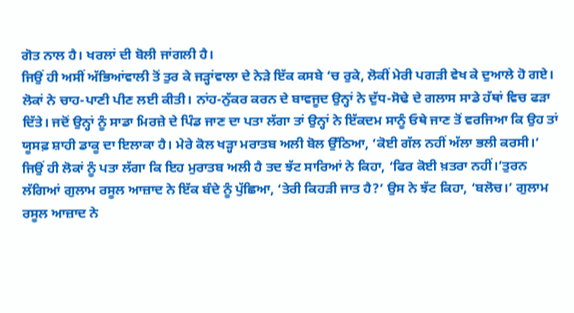ਗੋਤ ਨਾਲ ਹੈ। ਖਰਲਾਂ ਦੀ ਬੋਲੀ ਜਾਂਗਲੀ ਹੈ।
ਜਿਉਂ ਹੀ ਅਸੀਂ ਅੱਭਿਆਂਵਾਲੀ ਤੋਂ ਤੁਰ ਕੇ ਜੜ੍ਹਾਂਵਾਲਾ ਦੇ ਨੇੜੇ ਇੱਕ ਕਸਬੇ ‘ਚ ਰੁਕੇ, ਲੋਕੀਂ ਮੇਰੀ ਪਗੜੀ ਵੇਖ ਕੇ ਦੁਆਲੇ ਹੋ ਗਏ। ਲੋਕਾਂ ਨੇ ਚਾਹ-ਪਾਣੀ ਪੀਣ ਲਈ ਕੀਤੀ। ਨਾਂਹ-ਨੁੱਕਰ ਕਰਨ ਦੇ ਬਾਵਜੂਦ ਉਨ੍ਹਾਂ ਨੇ ਦੁੱਧ-ਸੋਢੇ ਦੇ ਗਲਾਸ ਸਾਡੇ ਹੱਥਾਂ ਵਿਚ ਫੜਾ ਦਿੱਤੇ। ਜਦੋਂ ਉਨ੍ਹਾਂ ਨੂੰ ਸਾਡਾ ਮਿਰਜ਼ੇ ਦੇ ਪਿੰਡ ਜਾਣ ਦਾ ਪਤਾ ਲੱਗਾ ਤਾਂ ਉਨ੍ਹਾਂ ਨੇ ਇੱਕਦਮ ਸਾਨੂੰ ਓਥੇ ਜਾਣ ਤੋਂ ਵਰਜਿਆ ਕਿ ਉਹ ਤਾਂ ਯੂਸਫ਼ ਸ਼ਾਹੀ ਡਾਕੂ ਦਾ ਇਲਾਕਾ ਹੈ। ਮੇਰੇ ਕੋਲ ਖੜ੍ਹਾ ਮਰਾਤਬ ਅਲੀ ਬੋਲ ਉੱਠਿਆ, ‘ਕੋਈ ਗੱਲ ਨਹੀਂ ਅੱਲਾ ਭਲੀ ਕਰਸੀ।’
ਜਿਉਂ ਹੀ ਲੋਕਾਂ ਨੂੰ ਪਤਾ ਲੱਗਾ ਕਿ ਇਹ ਮੁਰਾਤਬ ਅਲੀ ਹੈ ਤਦ ਝੱਟ ਸਾਰਿਆਂ ਨੇ ਕਿਹਾ, ‘ਫਿਰ ਕੋਈ ਖ਼ਤਰਾ ਨਹੀਂ।’ਤੁਰਨ ਲੱਗਿਆਂ ਗੁਲਾਮ ਰਸੂਲ ਆਜ਼ਾਦ ਨੇ ਇੱਕ ਬੰਦੇ ਨੂੰ ਪੁੱਛਿਆ, ‘ਤੇਰੀ ਕਿਹੜੀ ਜਾਤ ਹੈ?’ ਉਸ ਨੇ ਝੱਟ ਕਿਹਾ, ‘ਬਲੋਚ।’ ਗੁਲਾਮ ਰਸੂਲ ਆਜ਼ਾਦ ਨੇ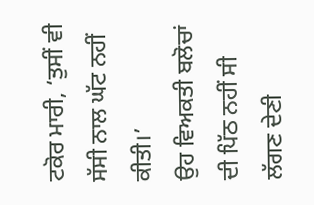ਟਕੋਰ ਮਾਰੀ, ‘ਤੁਸੀਂ ਵੀ ਸੱਸੀ ਨਾਲ ਘੱਟ ਨਹੀਂ ਕੀਤੀ।’
ਉਹ ਵਿਅਕਤੀ ਬਲੋਚਾਂ ਦੀ ਪਿੱਠ ਨਹੀਂ ਸੀ ਲੱਗਣ ਦੇਣੀ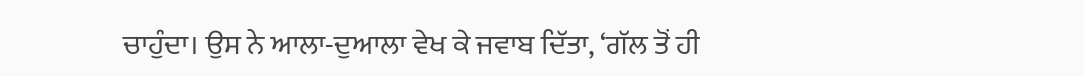ਚਾਹੁੰਦਾ। ਉਸ ਨੇ ਆਲਾ-ਦੁਆਲਾ ਵੇਖ ਕੇ ਜਵਾਬ ਦਿੱਤਾ, ‘ਗੱਲ ਤੋਂ ਹੀ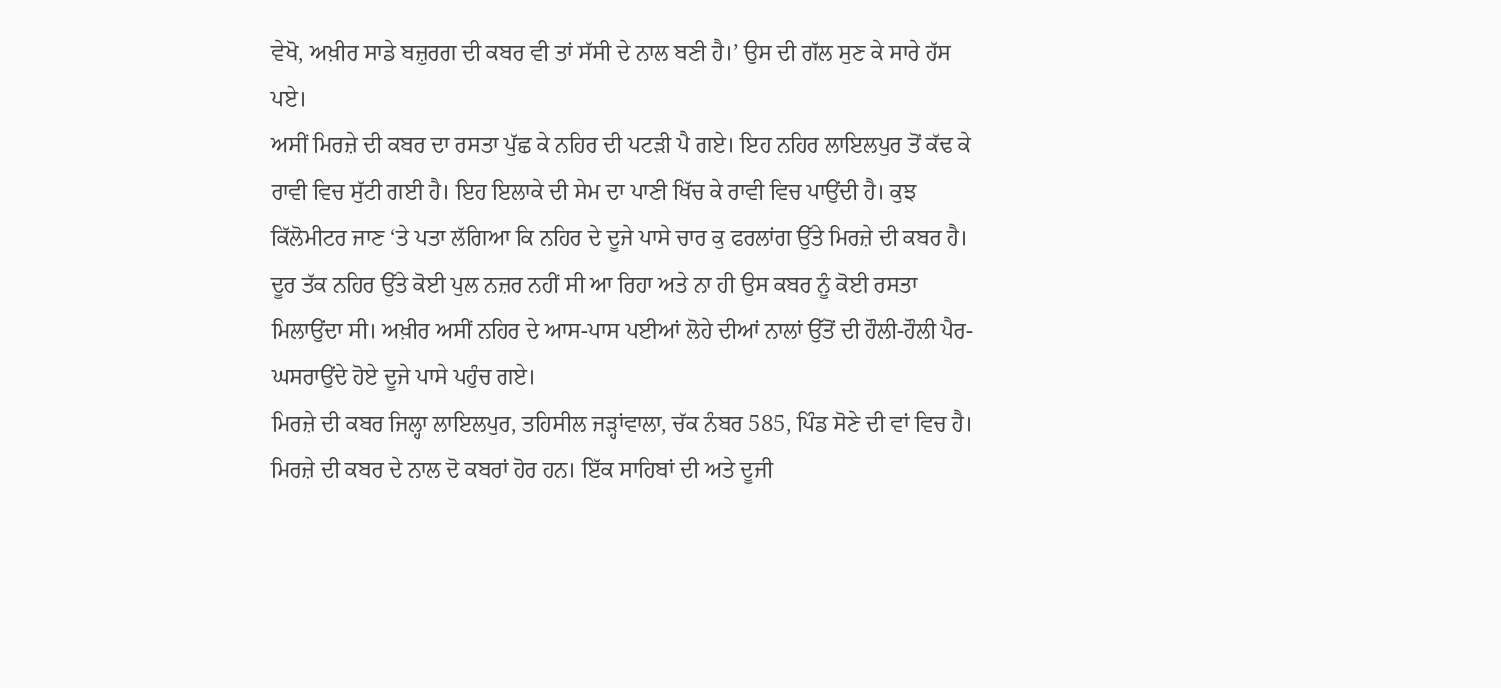ਵੇਖੋ, ਅਖ਼ੀਰ ਸਾਡੇ ਬਜ਼ੁਰਗ ਦੀ ਕਬਰ ਵੀ ਤਾਂ ਸੱਸੀ ਦੇ ਨਾਲ ਬਣੀ ਹੈ।’ ਉਸ ਦੀ ਗੱਲ ਸੁਣ ਕੇ ਸਾਰੇ ਹੱਸ ਪਏ।
ਅਸੀਂ ਮਿਰਜ਼ੇ ਦੀ ਕਬਰ ਦਾ ਰਸਤਾ ਪੁੱਛ ਕੇ ਨਹਿਰ ਦੀ ਪਟੜੀ ਪੈ ਗਏ। ਇਹ ਨਹਿਰ ਲਾਇਲਪੁਰ ਤੋਂ ਕੱਢ ਕੇ ਰਾਵੀ ਵਿਚ ਸੁੱਟੀ ਗਈ ਹੈ। ਇਹ ਇਲਾਕੇ ਦੀ ਸੇਮ ਦਾ ਪਾਣੀ ਖਿੱਚ ਕੇ ਰਾਵੀ ਵਿਚ ਪਾਉਂਦੀ ਹੈ। ਕੁਝ ਕਿੱਲੋਮੀਟਰ ਜਾਣ ‘ਤੇ ਪਤਾ ਲੱਗਿਆ ਕਿ ਨਹਿਰ ਦੇ ਦੂਜੇ ਪਾਸੇ ਚਾਰ ਕੁ ਫਰਲਾਂਗ ਉੱਤੇ ਮਿਰਜ਼ੇ ਦੀ ਕਬਰ ਹੈ। ਦੂਰ ਤੱਕ ਨਹਿਰ ਉੱਤੇ ਕੋਈ ਪੁਲ ਨਜ਼ਰ ਨਹੀਂ ਸੀ ਆ ਰਿਹਾ ਅਤੇ ਨਾ ਹੀ ਉਸ ਕਬਰ ਨੂੰ ਕੋਈ ਰਸਤਾ ਮਿਲਾਉਂਦਾ ਸੀ। ਅਖ਼ੀਰ ਅਸੀਂ ਨਹਿਰ ਦੇ ਆਸ-ਪਾਸ ਪਈਆਂ ਲੋਹੇ ਦੀਆਂ ਨਾਲਾਂ ਉੱਤੋਂ ਦੀ ਹੌਲੀ-ਹੌਲੀ ਪੈਰ-ਘਸਰਾਉਂਦੇ ਹੋਏ ਦੂਜੇ ਪਾਸੇ ਪਹੁੰਚ ਗਏ।
ਮਿਰਜ਼ੇ ਦੀ ਕਬਰ ਜਿਲ੍ਹਾ ਲਾਇਲਪੁਰ, ਤਹਿਸੀਲ ਜੜ੍ਹਾਂਵਾਲਾ, ਚੱਕ ਨੰਬਰ 585, ਪਿੰਡ ਸੋਣੇ ਦੀ ਵਾਂ ਵਿਚ ਹੈ। ਮਿਰਜ਼ੇ ਦੀ ਕਬਰ ਦੇ ਨਾਲ ਦੋ ਕਬਰਾਂ ਹੋਰ ਹਨ। ਇੱਕ ਸਾਹਿਬਾਂ ਦੀ ਅਤੇ ਦੂਜੀ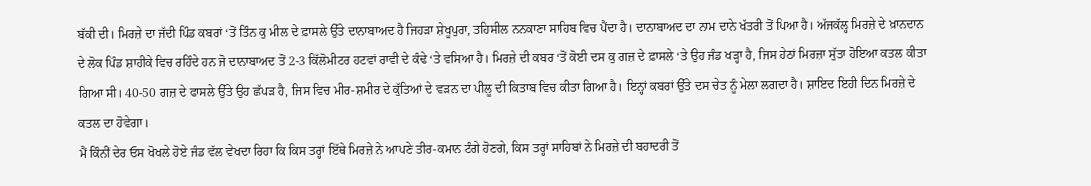ਬੱਕੀ ਦੀ। ਮਿਰਜ਼ੇ ਦਾ ਜੱਦੀ ਪਿੰਡ ਕਬਰਾਂ ‘ਤੋਂ ਤਿੰਨ ਕੁ ਮੀਲ ਦੇ ਫ਼ਾਸਲੇ ਉੱਤੇ ਦਾਨਾਬਾਅਦ ਹੈ ਜਿਹੜਾ ਸ਼ੇਖੂਪੁਰਾ, ਤਹਿਸੀਲ ਨਨਕਾਣਾ ਸਾਹਿਬ ਵਿਚ ਪੈਂਦਾ ਹੈ। ਦਾਨਾਬਾਅਦ ਦਾ ਨਾਮ ਦਾਨੇ ਖੱਤਰੀ ਤੋਂ ਪਿਆ ਹੈ। ਅੱਜਕੱਲ੍ਹ ਮਿਰਜ਼ੇ ਦੇ ਖ਼ਾਨਦਾਨ ਦੇ ਲੋਕ ਪਿੰਡ ਸ਼ਾਹੀਕੇ ਵਿਚ ਰਹਿੰਦੇ ਹਨ ਜੋ ਦਾਨਾਬਾਅਦ ਤੋਂ 2-3 ਕਿੱਲੋਮੀਟਰ ਹਟਵਾਂ ਰਾਵੀ ਦੇ ਕੰਢੇ ‘ਤੇ ਵਸਿਆ ਹੈ। ਮਿਰਜ਼ੇ ਦੀ ਕਬਰ ‘ਤੋਂ ਕੋਈ ਦਸ ਕੁ ਗਜ਼ ਦੇ ਫ਼ਾਸਲੇ ‘ਤੇ ਉਹ ਜੰਡ ਖੜ੍ਹਾ ਹੈ, ਜਿਸ ਹੇਠਾਂ ਮਿਰਜ਼ਾ ਸੁੱਤਾ ਹੋਇਆ ਕਤਲ ਕੀਤਾ ਗਿਆ ਸੀ। 40-50 ਗਜ਼ ਦੇ ਫਾਸਲੇ ਉੱਤੇ ਉਹ ਛੱਪੜ ਹੈ, ਜਿਸ ਵਿਚ ਮੀਰ-ਸ਼ਮੀਰ ਦੇ ਕੁੱਤਿਆਂ ਦੇ ਵੜਨ ਦਾ ਪੀਲੂ ਦੀ ਕਿਤਾਬ ਵਿਚ ਕੀਤਾ ਗਿਆ ਹੈ। ਇਨ੍ਹਾਂ ਕਬਰਾਂ ਉੱਤੇ ਦਸ ਚੇਤ ਨੂੰ ਮੇਲਾ ਲਗਦਾ ਹੈ। ਸ਼ਾਇਦ ਇਹੀ ਦਿਨ ਮਿਰਜ਼ੇ ਦੇ ਕਤਲ ਦਾ ਹੋਵੇਗਾ।
ਮੈਂ ਕਿੰਨੀਂ ਦੇਰ ਓਸ ਖੋਖਲੇ ਹੋਏ ਜੰਡ ਵੱਲ ਵੇਖਦਾ ਰਿਹਾ ਕਿ ਕਿਸ ਤਰ੍ਹਾਂ ਇੱਥੇ ਮਿਰਜ਼ੇ ਨੇ ਆਪਣੇ ਤੀਰ-ਕਮਾਨ ਟੰਗੇ ਹੋਣਗੇ, ਕਿਸ ਤਰ੍ਹਾਂ ਸਾਹਿਬਾਂ ਨੇ ਮਿਰਜ਼ੇ ਦੀ ਬਹਾਦਰੀ ਤੋਂ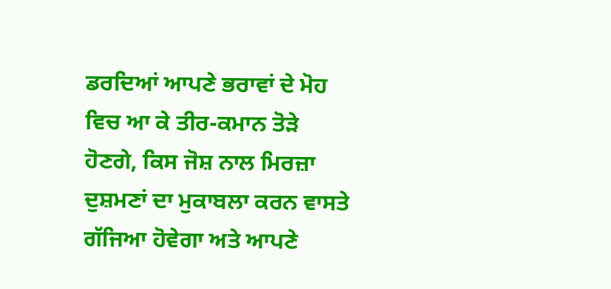ਡਰਦਿਆਂ ਆਪਣੇ ਭਰਾਵਾਂ ਦੇ ਮੋਹ ਵਿਚ ਆ ਕੇ ਤੀਰ-ਕਮਾਨ ਤੋੜੇ ਹੋਣਗੇ, ਕਿਸ ਜੋਸ਼ ਨਾਲ ਮਿਰਜ਼ਾ ਦੁਸ਼ਮਣਾਂ ਦਾ ਮੁਕਾਬਲਾ ਕਰਨ ਵਾਸਤੇ ਗੱਜਿਆ ਹੋਵੇਗਾ ਅਤੇ ਆਪਣੇ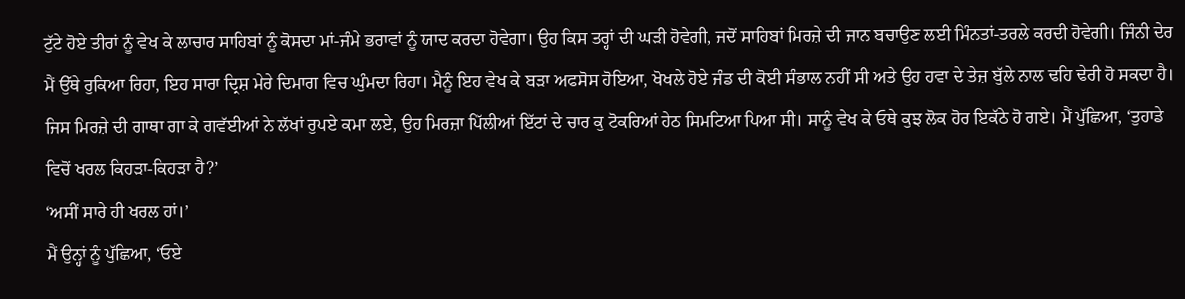ਟੁੱਟੇ ਹੋਏ ਤੀਰਾਂ ਨੂੰ ਵੇਖ ਕੇ ਲਾਚਾਰ ਸਾਹਿਬਾਂ ਨੂੰ ਕੋਸਦਾ ਮਾਂ-ਜੰਮੇ ਭਰਾਵਾਂ ਨੂੰ ਯਾਦ ਕਰਦਾ ਹੋਵੇਗਾ। ਉਹ ਕਿਸ ਤਰ੍ਹਾਂ ਦੀ ਘੜੀ ਹੋਵੇਗੀ, ਜਦੋਂ ਸਾਹਿਬਾਂ ਮਿਰਜ਼ੇ ਦੀ ਜਾਨ ਬਚਾਉਣ ਲਈ ਮਿੰਨਤਾਂ-ਤਰਲੇ ਕਰਦੀ ਹੋਵੇਗੀ। ਜਿੰਨੀ ਦੇਰ ਮੈਂ ਉੱਥੇ ਰੁਕਿਆ ਰਿਹਾ, ਇਹ ਸਾਰਾ ਦ੍ਰਿਸ਼ ਮੇਰੇ ਦਿਮਾਗ ਵਿਚ ਘੁੰਮਦਾ ਰਿਹਾ। ਮੈਨੂੰ ਇਹ ਵੇਖ ਕੇ ਬੜਾ ਅਫਸੋਸ ਹੋਇਆ, ਖੋਖਲੇ ਹੋਏ ਜੰਡ ਦੀ ਕੋਈ ਸੰਭਾਲ ਨਹੀਂ ਸੀ ਅਤੇ ਉਹ ਹਵਾ ਦੇ ਤੇਜ਼ ਬੁੱਲੇ ਨਾਲ ਢਹਿ ਢੇਰੀ ਹੋ ਸਕਦਾ ਹੈ। ਜਿਸ ਮਿਰਜ਼ੇ ਦੀ ਗਾਥਾ ਗਾ ਕੇ ਗਵੱਈਆਂ ਨੇ ਲੱਖਾਂ ਰੁਪਏ ਕਮਾ ਲਏ, ਉਹ ਮਿਰਜ਼ਾ ਪਿੱਲੀਆਂ ਇੱਟਾਂ ਦੇ ਚਾਰ ਕੁ ਟੋਕਰਿਆਂ ਹੇਠ ਸਿਮਟਿਆ ਪਿਆ ਸੀ। ਸਾਨੂੰ ਵੇਖ ਕੇ ਓਥੇ ਕੁਝ ਲੋਕ ਹੋਰ ਇਕੱਠੇ ਹੋ ਗਏ। ਮੈਂ ਪੁੱਛਿਆ, ‘ਤੁਹਾਡੇ ਵਿਚੋਂ ਖਰਲ ਕਿਹੜਾ-ਕਿਹੜਾ ਹੈ?’
‘ਅਸੀਂ ਸਾਰੇ ਹੀ ਖਰਲ ਹਾਂ।’
ਮੈਂ ਉਨ੍ਹਾਂ ਨੂੰ ਪੁੱਛਿਆ, ‘ਓਏ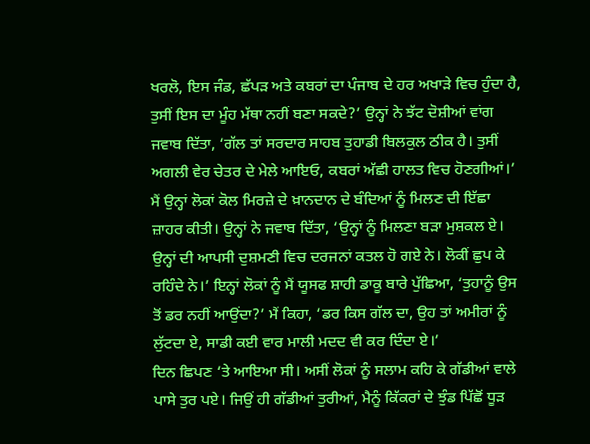ਖਰਲੋ, ਇਸ ਜੰਡ, ਛੱਪੜ ਅਤੇ ਕਬਰਾਂ ਦਾ ਪੰਜਾਬ ਦੇ ਹਰ ਅਖਾੜੇ ਵਿਚ ਹੁੰਦਾ ਹੈ, ਤੁਸੀਂ ਇਸ ਦਾ ਮੂੰਹ ਮੱਥਾ ਨਹੀਂ ਬਣਾ ਸਕਦੇ?’ ਉਨ੍ਹਾਂ ਨੇ ਝੱਟ ਦੋਸ਼ੀਆਂ ਵਾਂਗ ਜਵਾਬ ਦਿੱਤਾ, ‘ਗੱਲ ਤਾਂ ਸਰਦਾਰ ਸਾਹਬ ਤੁਹਾਡੀ ਬਿਲਕੁਲ ਠੀਕ ਹੈ। ਤੁਸੀਂ ਅਗਲੀ ਵੇਰ ਚੇਤਰ ਦੇ ਮੇਲੇ ਆਇਓ, ਕਬਰਾਂ ਅੱਛੀ ਹਾਲਤ ਵਿਚ ਹੋਣਗੀਆਂ।’
ਮੈਂ ਉਨ੍ਹਾਂ ਲੋਕਾਂ ਕੋਲ ਮਿਰਜ਼ੇ ਦੇ ਖ਼ਾਨਦਾਨ ਦੇ ਬੰਦਿਆਂ ਨੂੰ ਮਿਲਣ ਦੀ ਇੱਛਾ ਜ਼ਾਹਰ ਕੀਤੀ। ਉਨ੍ਹਾਂ ਨੇ ਜਵਾਬ ਦਿੱਤਾ, ‘ਉਨ੍ਹਾਂ ਨੂੰ ਮਿਲਣਾ ਬੜਾ ਮੁਸ਼ਕਲ ਏ। ਉਨ੍ਹਾਂ ਦੀ ਆਪਸੀ ਦੁਸ਼ਮਣੀ ਵਿਚ ਦਰਜਨਾਂ ਕਤਲ ਹੋ ਗਏ ਨੇ। ਲੋਕੀਂ ਛੁਪ ਕੇ ਰਹਿੰਦੇ ਨੇ।’ ਇਨ੍ਹਾਂ ਲੋਕਾਂ ਨੂੰ ਮੈਂ ਯੂਸਫ ਸ਼ਾਹੀ ਡਾਕੂ ਬਾਰੇ ਪੁੱਛਿਆ, ‘ਤੁਹਾਨੂੰ ਉਸ ਤੋਂ ਡਰ ਨਹੀਂ ਆਉਂਦਾ?’ ਮੈਂ ਕਿਹਾ, ‘ਡਰ ਕਿਸ ਗੱਲ ਦਾ, ਉਹ ਤਾਂ ਅਮੀਰਾਂ ਨੂੰ ਲੁੱਟਦਾ ਏ, ਸਾਡੀ ਕਈ ਵਾਰ ਮਾਲੀ ਮਦਦ ਵੀ ਕਰ ਦਿੰਦਾ ਏ।’
ਦਿਨ ਛਿਪਣ ‘ਤੇ ਆਇਆ ਸੀ। ਅਸੀਂ ਲੋਕਾਂ ਨੂੰ ਸਲਾਮ ਕਹਿ ਕੇ ਗੱਡੀਆਂ ਵਾਲੇ ਪਾਸੇ ਤੁਰ ਪਏ। ਜਿਉਂ ਹੀ ਗੱਡੀਆਂ ਤੁਰੀਆਂ, ਮੈਨੂੰ ਕਿੱਕਰਾਂ ਦੇ ਝੁੰਡ ਪਿੱਛੋਂ ਧੂੜ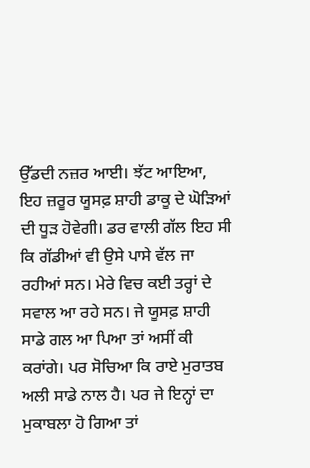ਉੱਡਦੀ ਨਜ਼ਰ ਆਈ। ਝੱਟ ਆਇਆ, ਇਹ ਜ਼ਰੂਰ ਯੂਸਫ਼ ਸ਼ਾਹੀ ਡਾਕੂ ਦੇ ਘੋੜਿਆਂ ਦੀ ਧੂੜ ਹੋਵੇਗੀ। ਡਰ ਵਾਲੀ ਗੱਲ ਇਹ ਸੀ ਕਿ ਗੱਡੀਆਂ ਵੀ ਉਸੇ ਪਾਸੇ ਵੱਲ ਜਾ ਰਹੀਆਂ ਸਨ। ਮੇਰੇ ਵਿਚ ਕਈ ਤਰ੍ਹਾਂ ਦੇ ਸਵਾਲ ਆ ਰਹੇ ਸਨ। ਜੇ ਯੂਸਫ਼ ਸ਼ਾਹੀ ਸਾਡੇ ਗਲ ਆ ਪਿਆ ਤਾਂ ਅਸੀਂ ਕੀ ਕਰਾਂਗੇ। ਪਰ ਸੋਚਿਆ ਕਿ ਰਾਏ ਮੁਰਾਤਬ ਅਲੀ ਸਾਡੇ ਨਾਲ ਹੈ। ਪਰ ਜੇ ਇਨ੍ਹਾਂ ਦਾ ਮੁਕਾਬਲਾ ਹੋ ਗਿਆ ਤਾਂ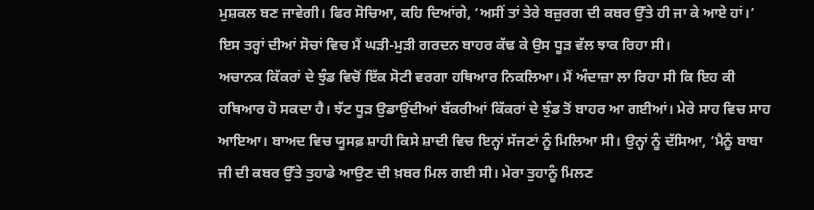ਮੁਸ਼ਕਲ ਬਣ ਜਾਵੇਗੀ। ਫਿਰ ਸੋਚਿਆ, ਕਹਿ ਦਿਆਂਗੇ, ‘ਅਸੀਂ ਤਾਂ ਤੇਰੇ ਬਜ਼ੁਰਗ ਦੀ ਕਬਰ ਉੱਤੇ ਹੀ ਜਾ ਕੇ ਆਏ ਹਾਂ।’ ਇਸ ਤਰ੍ਹਾਂ ਦੀਆਂ ਸੋਚਾਂ ਵਿਚ ਮੈਂ ਘੜੀ-ਮੁੜੀ ਗਰਦਨ ਬਾਹਰ ਕੱਢ ਕੇ ਉਸ ਧੂੜ ਵੱਲ ਝਾਕ ਰਿਹਾ ਸੀ।
ਅਚਾਨਕ ਕਿੱਕਰਾਂ ਦੇ ਝੁੰਡ ਵਿਚੋਂ ਇੱਕ ਸੋਟੀ ਵਰਗਾ ਹਥਿਆਰ ਨਿਕਲਿਆ। ਮੈਂ ਅੰਦਾਜ਼ਾ ਲਾ ਰਿਹਾ ਸੀ ਕਿ ਇਹ ਕੀ ਹਥਿਆਰ ਹੋ ਸਕਦਾ ਹੈ। ਝੱਟ ਧੂੜ ਉਡਾਉਂਦੀਆਂ ਬੱਕਰੀਆਂ ਕਿੱਕਰਾਂ ਦੇ ਝੁੰਡ ਤੋਂ ਬਾਹਰ ਆ ਗਈਆਂ। ਮੇਰੇ ਸਾਹ ਵਿਚ ਸਾਹ ਆਇਆ। ਬਾਅਦ ਵਿਚ ਯੂਸਫ਼ ਸ਼ਾਹੀ ਕਿਸੇ ਸ਼ਾਦੀ ਵਿਚ ਇਨ੍ਹਾਂ ਸੱਜਣਾਂ ਨੂੰ ਮਿਲਿਆ ਸੀ। ਉਨ੍ਹਾਂ ਨੂੰ ਦੱਸਿਆ, ‘ਮੈਨੂੰ ਬਾਬਾ ਜੀ ਦੀ ਕਬਰ ਉੱਤੇ ਤੁਹਾਡੇ ਆਉਣ ਦੀ ਖ਼ਬਰ ਮਿਲ ਗਈ ਸੀ। ਮੇਰਾ ਤੁਹਾਨੂੰ ਮਿਲਣ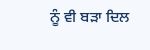ਨੂੰ ਵੀ ਬੜਾ ਦਿਲ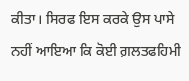ਕੀਤਾ। ਸਿਰਫ ਇਸ ਕਰਕੇ ਉਸ ਪਾਸੇ ਨਹੀਂ ਆਇਆ ਕਿ ਕੋਈ ਗ਼ਲਤਫਹਿਮੀ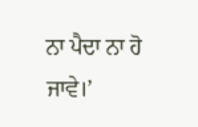ਨਾ ਪੈਦਾ ਨਾ ਹੋ ਜਾਵੇ।’